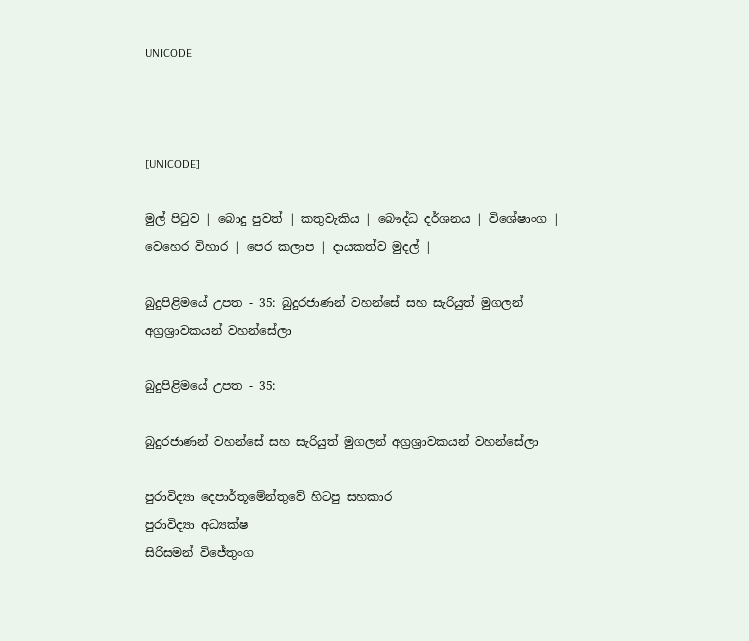UNICODE



[UNICODE]

මුල් පිටුව | බොදු පුවත් | කතුවැකිය | බෞද්ධ දර්ශනය | විශේෂාංග | වෙහෙර විහාර | පෙර කලාප | දායකත්ව මුදල් |

බුදුපිළිමයේ උපත - 35: බුදුරජාණන් වහන්සේ සහ සැරියුත් මුගලන් අග්‍රශ්‍රාවකයන් වහන්සේලා

බුදුපිළිමයේ උපත - 35:

බුදුරජාණන් වහන්සේ සහ සැරියුත් මුගලන් අග්‍රශ්‍රාවකයන් වහන්සේලා

පුරාවිද්‍යා දෙපාර්තූමේන්තුවේ හිටපු සහකාර
පුරාවිද්‍යා අධ්‍යක්ෂ
සිරිසමන් විජේතුංග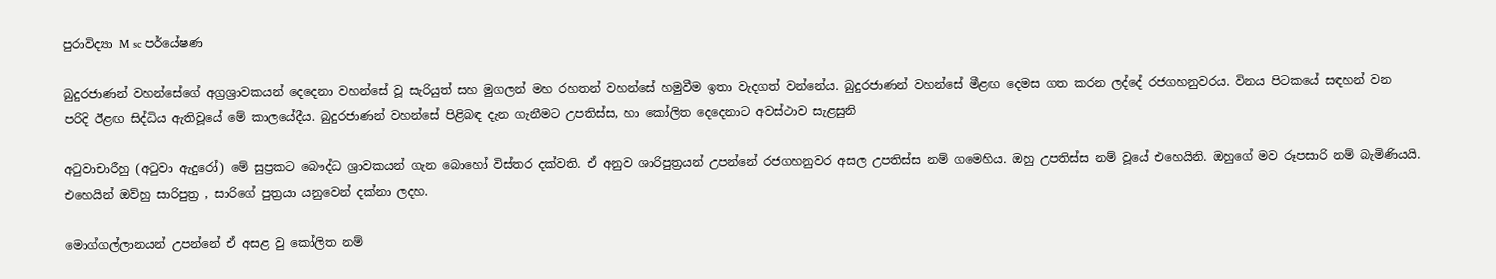පුරාවිද්‍යා M sc පර්යේෂණ

බුදුරජාණන් වහන්සේගේ අග්‍රශ්‍රාවකයන් දෙදෙනා වහන්සේ වූ සැරියුත් සහ මුගලන් මහ රහතන් වහන්සේ හමුවීම ඉතා වැදගත් වන්නේය. බුදුරජාණන් වහන්සේ මීළඟ දෙමස ගත කරන ලද්දේ රජගහනුවරය. විනය පිටකයේ සඳහන් වන පරිදි ඊළඟ සිද්ධිය ඇතිවූයේ මේ කාලයේදීය. බුදුරජාණන් වහන්සේ පිළිබඳ දැන ගැනීමට උපතිස්ස, හා කෝලිත දෙදෙනාට අවස්ථාව සැළසුනි

අටුවාචාරීහු (අටුවා ඇදුරෝ) මේ සුප්‍රකට බෞද්ධ ශ්‍රාවකයන් ගැන බොහෝ විස්තර දක්වති. ඒ අනුව ශාරිපුත්‍රයන් උපන්නේ රජගහනුවර අසල උපතිස්ස නම් ගමෙහිය. ඔහු උපතිස්ස නම් වූයේ එහෙයිනි. ඔහුගේ මව රූපසාරි නම් බැමිණියයි. එහෙයින් ඔව්හු සාරිපුත්‍ර , සාරිගේ පුත්‍රයා යනුවෙන් දක්නා ලදහ.

මොග්ගල්ලානයන් උපන්නේ ඒ අසළ වු කෝලිත නම්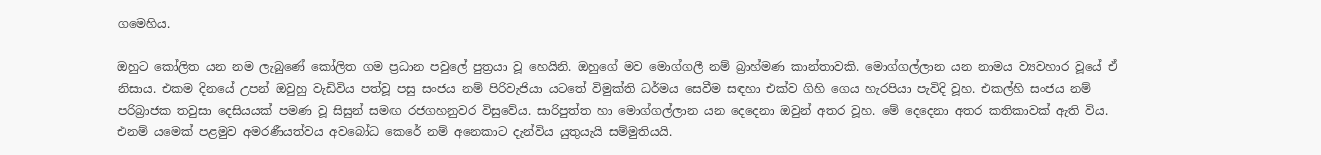ගමෙහිය.

ඔහුට කෝලිත යන නම ලැබුණේ කෝලිත ගම ප්‍රධාන පවුලේ පුත්‍රයා වූ හෙයිනි. ඔහුගේ මව මොග්ගලී නම් බ්‍රාහ්මණ කාන්තාවකි. මොග්ගල්ලාන යන නාමය ව්‍යවහාර වූයේ ඒ නිසාය. එකම දිනයේ උපන් ඔවුහු වැඩිවිය පත්වූ පසු සංජය නම් පිරිවැජියා යටතේ විමුක්ති ධර්මය සෙවීම සඳහා එක්ව ගිහි ගෙය හැරපියා පැවිදි වූහ. එකල්හි සංජය නම් පරිබ්‍රාජක තවුසා දෙසියයක් පමණ වූ සිසුන් සමඟ රජගහනුවර විසුවේය. සාරිපුත්ත හා මොග්ගල්ලාන යන දෙදෙනා ඔවුන් අතර වූහ. මේ දෙදෙනා අතර කතිකාවක් ඇති විය. එනම් යමෙක් පළමුව අමරණීයත්වය අවබෝධ කෙරේ නම් අනෙකාට දැන්විය යුතුයැයි සම්මුතියයි.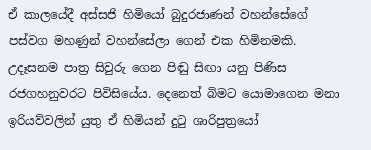ඒ කාලයේදී අස්සජි හිමියෝ බුදුරජාණන් වහන්සේගේ පස්වග මහණුන් වහන්සේලා ගෙන් එක හිමිනමකි. උදෑසනම පාත්‍ර සිවුරු ගෙන පිඬු සිඟා යනු පිණිස රජගහනුවරට පිවිසියේය. දෙනෙත් බිමට යොමාගෙන මනා ඉරියව්වලින් යුතු ඒ හිමියන් දුටු ශාරිපුත්‍රයෝ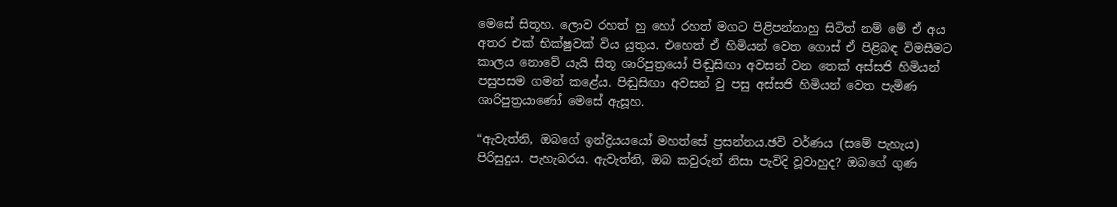මෙසේ සිතූහ. ලොව රහත් හු හෝ රහත් මගට පිළිපන්නාහු සිටිත් නම් මේ ඒ අය අතර එක් භික්ෂුවක් විය යුතුය. එහෙත් ඒ හිමියන් වෙත ගොස් ඒ පිළිබඳ විමසීමට කාලය නොවේ යැයි සිතූ ශාරිපුත්‍රයෝ පිඬුසිඟා අවසන් වන තෙක් අස්සජි හිමියන් පසුපසම ගමන් කළේය. පිඬුසිඟා අවසන් වු පසු අස්සජි හිමියන් වෙත පැමිණ ශාරිපුත්‍රයාණෝ මෙසේ ඇසූහ.

“ඇවැත්නි, ඔබගේ ඉන්ද්‍රියයයෝ මහත්සේ ප්‍රසන්නය.ඡවි වර්ණය (සමේ පැහැය) පිරිසුදුය. පැහැබරය. ඇවැත්නි, ඔබ කවුරුන් නිසා පැවිදි වූවාහුද? ඔබගේ ගුණ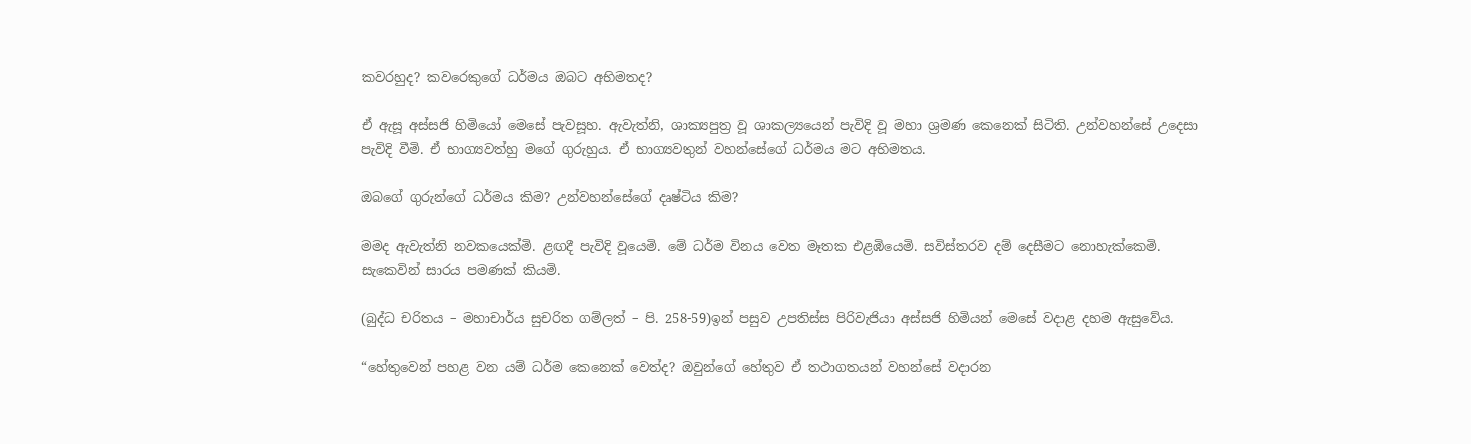කවරහුද? කවරෙකුගේ ධර්මය ඔබට අභිමතද?

ඒ ඇසූ අස්සජි හිමියෝ මෙසේ පැවසූහ. ඇවැත්නි, ශාක්‍යපුත්‍ර වූ ශාකල්‍යයෙන් පැවිදි වූ මහා ශ්‍රමණ කෙනෙක් සිටිති. උන්වහන්සේ උදෙසා පැවිදි වීමි. ඒ භාග්‍යවත්හු මගේ ගුරුහුය. ඒ භාග්‍යවතුන් වහන්සේගේ ධර්මය මට අභිමතය.

ඔබගේ ගුරුන්ගේ ධර්මය කිම? උන්වහන්සේගේ දෘෂ්ටිය කිම?

මමද ඇවැත්නි නවකයෙක්මි. ළඟදී පැවිදි වූයෙමි. මේ ධර්ම විනය වෙත මෑතක එළඹියෙමි. සවිස්තරව දම් දෙසීමට නොහැක්කෙමි. සැකෙවින් සාරය පමණක් කියමි.

(බුද්ධ චරිතය – මහාචාර්ය සුචරිත ගම්ලත් – පි. 258-59)ඉන් පසුව උපතිස්ස පිරිවැජියා අස්සජි හිමියන් මෙසේ වදාළ දහම ඇසුවේය.

“හේතුවෙන් පහළ වන යම් ධර්ම කෙනෙක් වෙත්ද? ඔවුන්ගේ හේතුව ඒ තථාගතයන් වහන්සේ වදාරන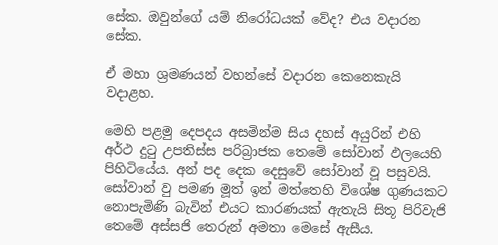සේක. ඔවුන්ගේ යම් නිරෝධයක් වේද? එය වදාරන සේක.

ඒ මහා ශ්‍රමණයන් වහන්සේ වදාරන කෙනෙකැයි වදාළහ.

මෙහි පළමු දෙපදය අසමින්ම සිය දහස් අයුරින් එහි අර්ථ දුටු උපතිස්ස පරිබ්‍රාජක තෙමේ සෝවාන් ඵලයෙහි පිහිටියේය. අන් පද දෙක දෙසුවේ සෝවාන් වූ පසුවයි. සෝවාන් වු පමණ මූත් ඉන් මත්තෙහි විශේෂ ගුණයකට නොපැමිණි බැවින් එයට කාරණයක් ඇතැයි සිතූ පිරිවැජි තෙමේ අස්සජි තෙරුන් අමතා මෙසේ ඇසීය.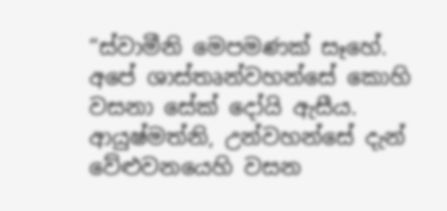“ස්වාමීනි මෙපමණක් සෑහේ. අපේ ශාස්තෘන්වහන්සේ කොහි වසනා සේක් දෝයි ඇසීය. ආයුෂ්මත්නි, උන්වහන්සේ දැන් වේළුවනයෙහි වසන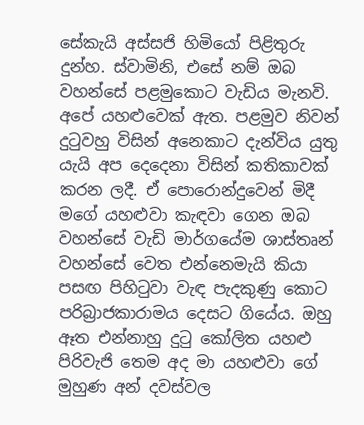සේකැයි අස්සජි හිමියෝ පිළිතුරු දුන්හ. ස්වාමිනි, එසේ නම් ඔබ වහන්සේ පළමුකොට වැඩිය මැනවි. අපේ යහළුවෙක් ඇත. පළමුව නිවන් දුටුවහු විසින් අනෙකාට දැන්විය යුතු යැයි අප දෙදෙනා විසින් කතිකාවක් කරන ලදී. ඒ පොරොන්දුවෙන් මිදී මගේ යහළුවා කැඳවා ගෙන ඔබ වහන්සේ වැඩි මාර්ගයේම ශාස්තෘන් වහන්සේ වෙත එන්නෙමැයි කියා පසඟ පිහිටුවා වැඳ පැදකුණු කොට පරිබ්‍රාජකාරාමය දෙසට ගියේය. ඔහු ඈත එන්නාහු දුටු කෝලිත යහළු පිරිවැජි තෙම අද මා යහළුවා ගේ මුහුණ අන් දවස්වල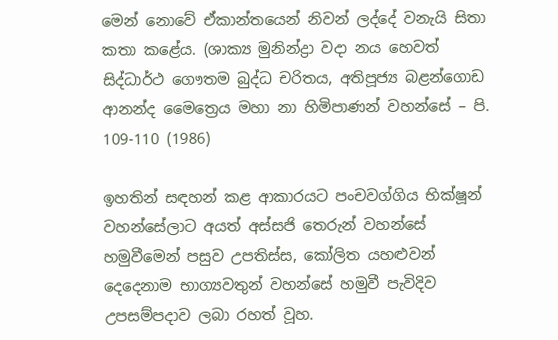මෙන් නොවේ ඒකාන්තයෙන් නිවන් ලද්දේ වනැයි සිතා කතා කළේය. (ශාක්‍ය මුනින්ද්‍රා වදා නය හෙවත් සිද්ධාර්ථ ගෞතම බුද්ධ චරිතය, අතිපූජ්‍ය බළන්ගොඩ ආනන්ද මෛත්‍රෙය මහා නා හිමිපාණන් වහන්සේ – පි. 109-110 (1986)

ඉහතින් සඳහන් කළ ආකාරයට පංචවග්ගිය භික්ෂූන් වහන්සේලාට අයත් අස්සජි තෙරුන් වහන්සේ හමුවීමෙන් පසුව උපතිස්ස, කෝලිත යහළුවන් දෙදෙනාම භාග්‍යවතුන් වහන්සේ හමුවී පැවිදිව උපසම්පදාව ලබා රහත් වූහ.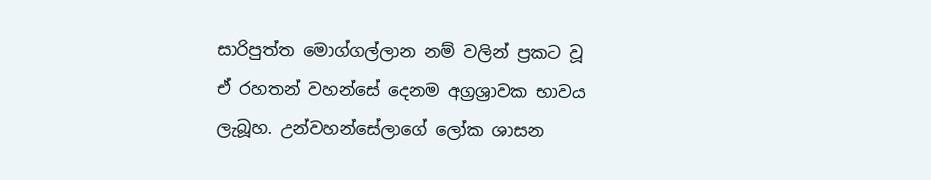සාරිපුත්ත මොග්ගල්ලාන නම් වලින් ප්‍රකට වූ ඒ රහතන් වහන්සේ දෙනම අග්‍රශ්‍රාවක භාවය ලැබූහ. උන්වහන්සේලාගේ ලෝක ශාසන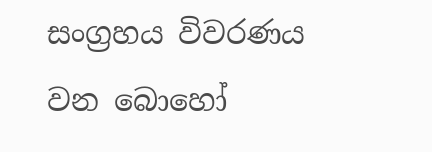සංග්‍රහය විවරණය වන බොහෝ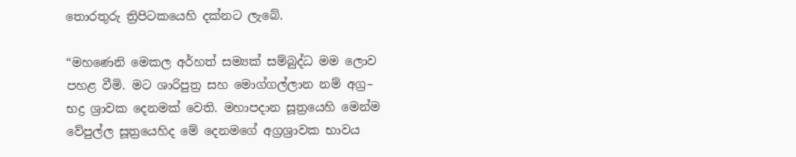තොරතුරු ත්‍රිපිටකයෙහි දක්නට ලැබේ.

“මහණෙනි මෙකල අර්හත් සම්‍යක් සම්බුද්ධ මම ලොව පහළ වීමි. මට ශාරිපුත්‍ර සහ මොග්ගල්ලාන නම් අග්‍ර– භද්‍ර ශ්‍රාවක දෙනමක් වෙති. මහාපදාන සූත්‍රයෙහි මෙන්ම වේපුල්ල සූත්‍රයෙහිද මේ දෙනමගේ අග්‍රශ්‍රාවක භාවය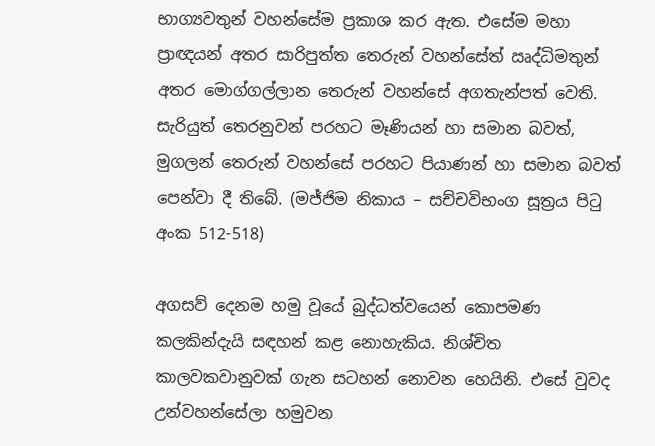භාග්‍යවතුන් වහන්සේම ප්‍රකාශ කර ඇත. එසේම මහා ප්‍රාඥයන් අතර සාරිපුත්ත තෙරුන් වහන්සේත් ඍද්ධිමතුන් අතර මොග්ගල්ලාන තෙරුන් වහන්සේ අගතැන්පත් වෙති. සැරියුත් තෙරනුවන් පරහට මෑණියන් හා සමාන බවත්, මුගලන් තෙරුන් වහන්සේ පරහට පියාණන් හා සමාන බවත් පෙන්වා දී තිබේ. (මජ්ජිම නිකාය – සච්චවිභංග සූත්‍රය පිටු අංක 512-518)

අගසව් දෙනම හමු වූයේ බුද්ධත්වයෙන් කොපමණ කලකින්දැයි සඳහන් කළ නොහැකිය. නිශ්චිත කාලවකවානුවක් ගැන සටහන් නොවන හෙයිනි. එසේ වුවද උන්වහන්සේලා හමුවන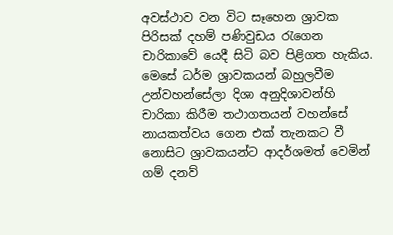අවස්ථාව වන විට සෑහෙන ශ්‍රාවක පිරිසක් දහම් පණිවුඩය රැගෙන චාරිකාවේ යෙදී සිටි බව පිළිගත හැකිය. මෙසේ ධර්ම ශ්‍රාවකයන් බහුලවීම උන්වහන්සේලා දිශා අනුදිශාවන්හි චාරිකා කිරීම තථාගතයන් වහන්සේ නායකත්වය ගෙන එක් තැනකට වී නොසිට ශ්‍රාවකයන්ට ආදර්ශමත් වෙමින් ගම් දනව්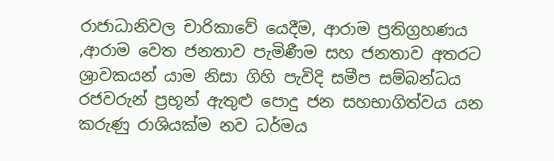රාජාධානිවල චාරිකාවේ යෙදීම, ආරාම ප්‍රතිග්‍රහණය ,ආරාම වෙත ජනතාව පැමිණීම සහ ජනතාව අතරට ශ්‍රාවකයන් යාම නිසා ගිහි පැවිදි සමීප සම්බන්ධය රජවරුන් ප්‍රභූන් ඇතුළු පොදු ජන සහභාගිත්වය යන කරුණු රාශියක්ම නව ධර්මය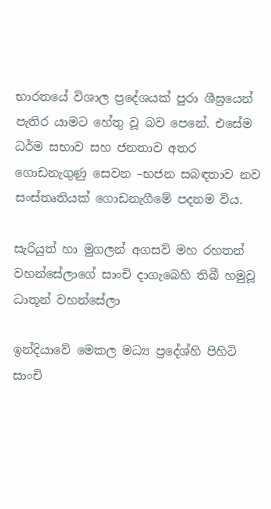භාරතයේ විශාල ප්‍රදේශයක් පුරා ශීඝ්‍රයෙන් පැතිර යාමට හේතු වූ බව පෙනේ. එසේම ධර්ම සභාව සහ ජනතාව අතර ගොඩනැගුණු සෙවන –භජන සබඳතාව නව සංස්තෘතියක් ගොඩනැගීමේ පදනම විය.

සැරියුත් හා මුගලන් අගසව් මහ රහතන් වහන්සේලාගේ සාංචි දාගැබෙහි තිබී හමුවූ ධාතූන් වහන්සේලා

ඉන්දියාවේ මෙකල මධ්‍ය ප්‍රදේශ්හි පිහිටි සාංචි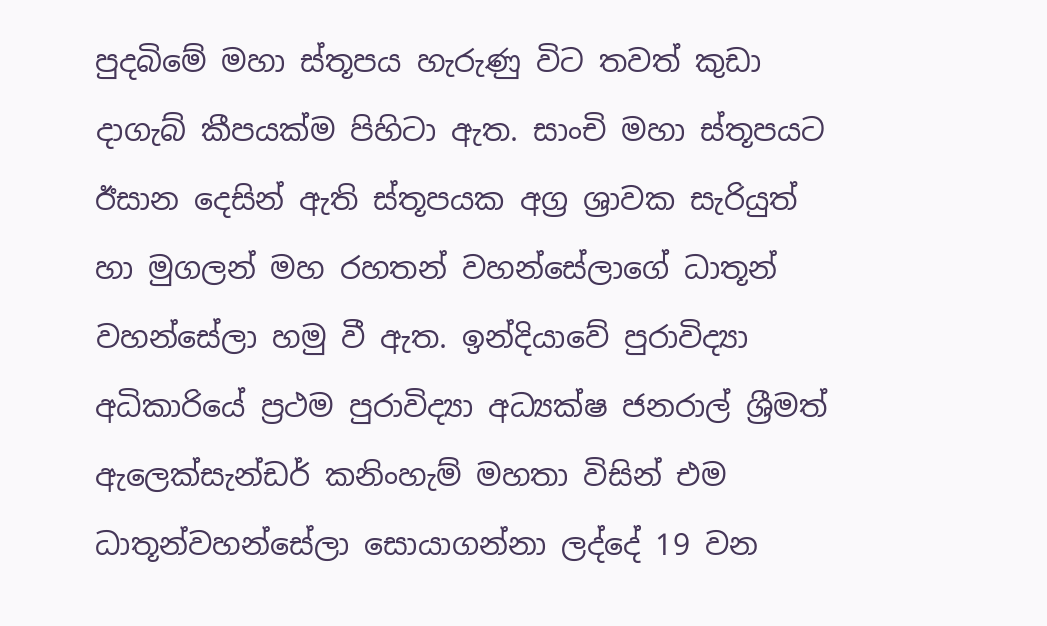පුදබිමේ මහා ස්තූපය හැරුණු විට තවත් කුඩා දාගැබ් කීපයක්ම පිහිටා ඇත. සාංචි මහා ස්තූපයට ඊසාන දෙසින් ඇති ස්තූපයක අග්‍ර ශ්‍රාවක සැරියුත් හා මුගලන් මහ රහතන් වහන්සේලාගේ ධාතූන් වහන්සේලා හමු වී ඇත. ඉන්දියාවේ පුරාවිද්‍යා අධිකාරියේ ප්‍රථම පුරාවිද්‍යා අධ්‍යක්ෂ ජනරාල් ශ්‍රීමත් ඇලෙක්සැන්ඩර් කනිංහැම් මහතා විසින් එම ධාතූන්වහන්සේලා සොයාගන්නා ලද්දේ 19 වන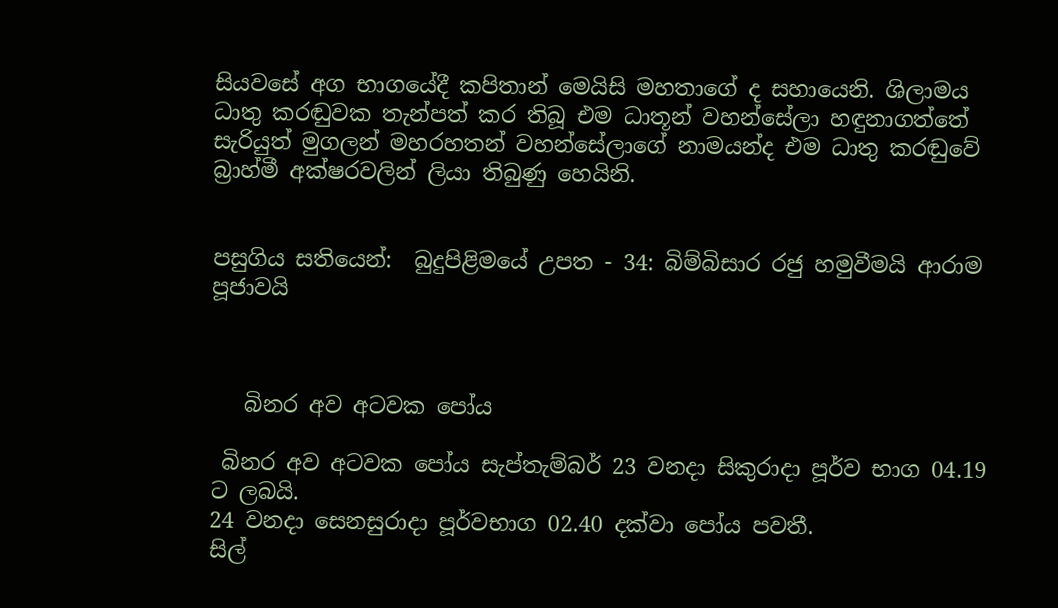සියවසේ අග භාගයේදී කපිතාන් මෙයිසි මහතාගේ ද සහායෙනි. ශිලාමය ධාතු කරඬුවක තැන්පත් කර තිබූ එම ධාතූන් වහන්සේලා හඳුනාගත්තේ සැරියුත් මුගලන් මහරහතන් වහන්සේලාගේ නාමයන්ද එම ධාතු කරඬුවේ බ්‍රාහ්මී අක්ෂරවලින් ලියා තිබුණු හෙයිනි.


පසුගිය සතියෙන්:  බුදුපිළිමයේ උපත - 34: බිම්බිසාර රජු හමුවීමයි ආරාම පූජාවයි



   බිනර අව අටවක පෝය

 බිනර අව අටවක පෝය සැප්තැම්බර් 23 වනදා සිකුරාදා පූර්ව භාග 04.19 ට ලබයි.
24 වනදා සෙනසුරාදා පූර්වභාග 02.40 දක්වා පෝය පවතී.
සිල්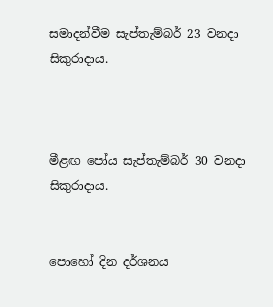සමාදන්වීම සැප්තැම්බර් 23 වනදා සිකුරාදාය.



මීළඟ පෝය සැප්තැම්බර් 30 වනදා සිකුරාදාය.


පොහෝ දින දර්ශනය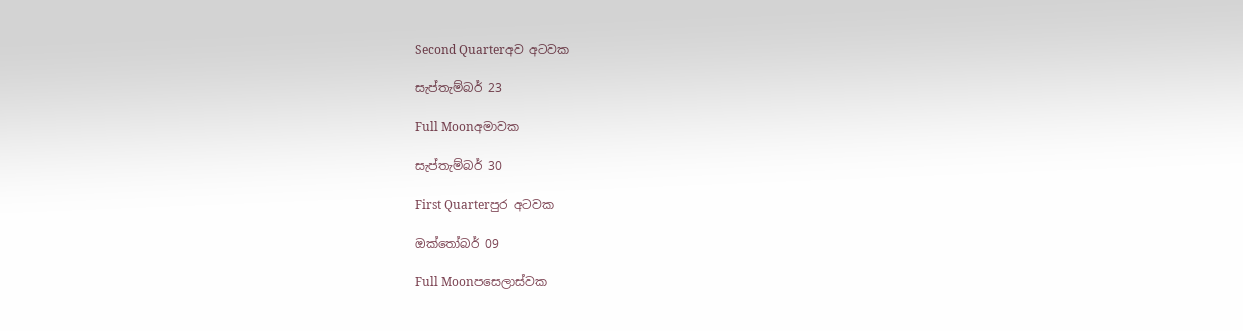Second Quarterඅව අටවක

සැප්තැම්බර් 23

Full Moonඅමාවක

සැප්තැම්බර් 30

First Quarterපුර අටවක

ඔක්තෝබර් 09

Full Moonපසෙලාස්වක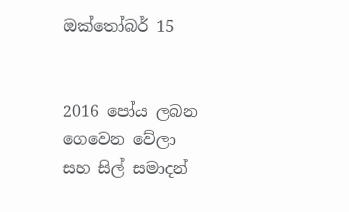ඔක්තෝබර් 15


2016 පෝය ලබන ගෙවෙන වේලා සහ සිල් සමාදන්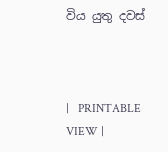විය යුතු දවස්



|   PRINTABLE VIEW |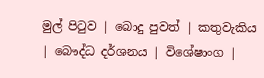මුල් පිටුව | බොදු පුවත් | කතුවැකිය | බෞද්ධ දර්ශනය | විශේෂාංග |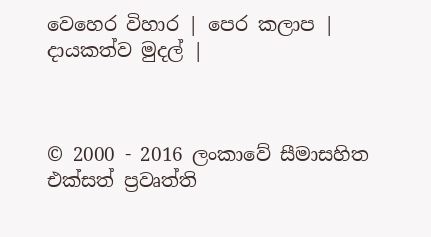වෙහෙර විහාර | පෙර කලාප | දායකත්ව මුදල් |



© 2000 - 2016 ලංකාවේ සීමාසහිත එක්සත් ප්‍රවෘත්ති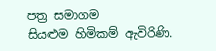පත්‍ර සමාගම
සියළුම හිමිකම් ඇවිරිණි.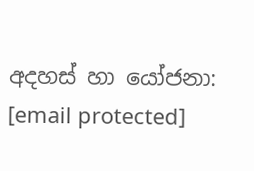අදහස් හා යෝජනා: [email protected]